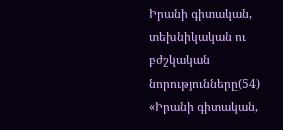Իրանի գիտական, տեխնիկական ու բժշկական նորությունները(54)
«Իրանի գիտական,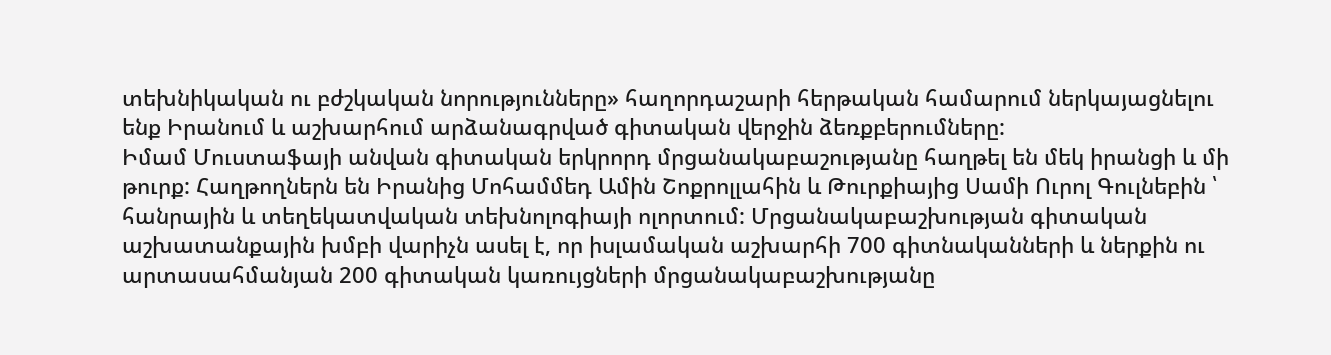տեխնիկական ու բժշկական նորությունները» հաղորդաշարի հերթական համարում ներկայացնելու ենք Իրանում և աշխարհում արձանագրված գիտական վերջին ձեռքբերումները:
Իմամ Մուստաֆայի անվան գիտական երկրորդ մրցանակաբաշությանը հաղթել են մեկ իրանցի և մի թուրք: Հաղթողներն են Իրանից Մոհամմեդ Ամին Շոքրոլլահին և Թուրքիայից Սամի Ուրոլ Գուլնեբին ՝ հանրային և տեղեկատվական տեխնոլոգիայի ոլորտում: Մրցանակաբաշխության գիտական աշխատանքային խմբի վարիչն ասել է, որ իսլամական աշխարհի 700 գիտնականների և ներքին ու արտասահմանյան 200 գիտական կառույցների մրցանակաբաշխությանը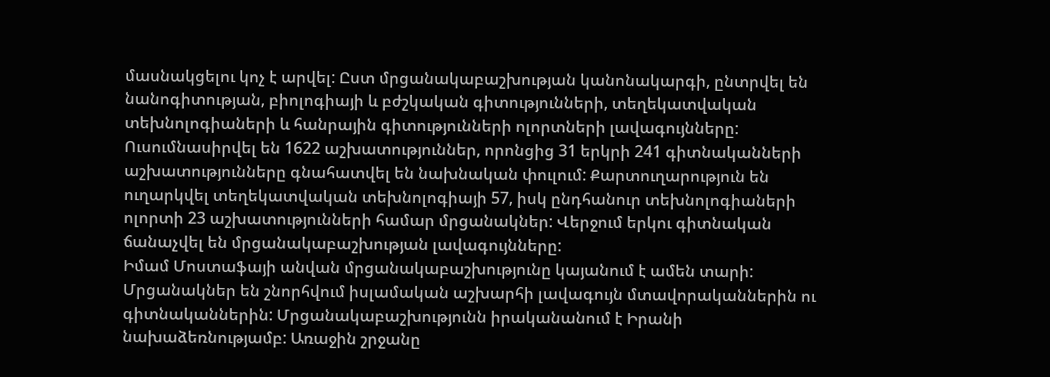մասնակցելու կոչ է արվել: Ըստ մրցանակաբաշխության կանոնակարգի, ընտրվել են նանոգիտության, բիոլոգիայի և բժշկական գիտությունների, տեղեկատվական տեխնոլոգիաների և հանրային գիտությունների ոլորտների լավագույնները: Ուսումնասիրվել են 1622 աշխատություններ, որոնցից 31 երկրի 241 գիտնականների աշխատությունները գնահատվել են նախնական փուլում: Քարտուղարություն են ուղարկվել տեղեկատվական տեխնոլոգիայի 57, իսկ ընդհանուր տեխնոլոգիաների ոլորտի 23 աշխատությունների համար մրցանակներ: Վերջում երկու գիտնական ճանաչվել են մրցանակաբաշխության լավագույնները:
Իմամ Մոստաֆայի անվան մրցանակաբաշխությունը կայանում է ամեն տարի: Մրցանակներ են շնորհվում իսլամական աշխարհի լավագույն մտավորականներին ու գիտնականներին: Մրցանակաբաշխությունն իրականանում է Իրանի նախաձեռնությամբ: Առաջին շրջանը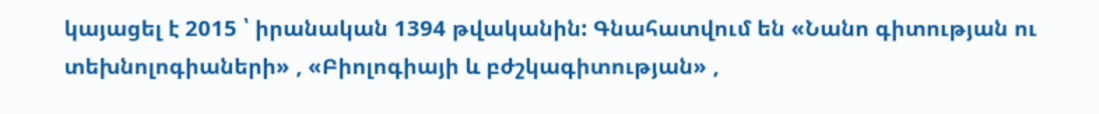կայացել է 2015 ՝ իրանական 1394 թվականին: Գնահատվում են «Նանո գիտության ու տեխնոլոգիաների» , «Բիոլոգիայի և բժշկագիտության» ,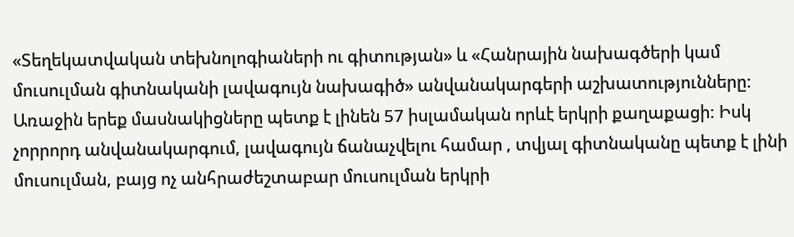«Տեղեկատվական տեխնոլոգիաների ու գիտության» և «Հանրային նախագծերի կամ մուսուլման գիտնականի լավագույն նախագիծ» անվանակարգերի աշխատությունները: Առաջին երեք մասնակիցները պետք է լինեն 57 իսլամական որևէ երկրի քաղաքացի: Իսկ չորրորդ անվանակարգում, լավագույն ճանաչվելու համար , տվյալ գիտնականը պետք է լինի մուսուլման, բայց ոչ անհրաժեշտաբար մուսուլման երկրի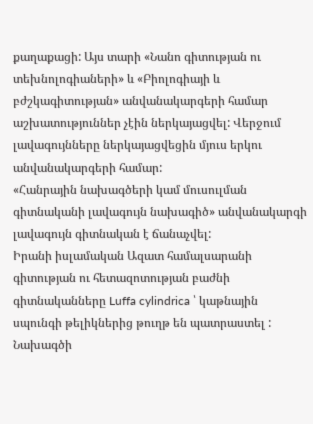քաղաքացի: Այս տարի «Նանո գիտության ու տեխնոլոգիաների» և «Բիոլոգիայի և բժշկագիտության» անվանակարգերի համար աշխատություններ չէին ներկայացվել: Վերջում լավագույնները ներկայացվեցին մյուս երկու անվանակարգերի համար:
«Հանրային նախագծերի կամ մուսուլման գիտնականի լավագույն նախագիծ» անվանակարգի լավագույն գիտնական է ճանաչվել:
Իրանի իսլամական Ազատ համալսարանի գիտության ու հետազոտության բաժնի գիտնականները Luffa cylindrica ՝ կաթնային սպունգի թելիկներից թուղթ են պատրաստել : Նախագծի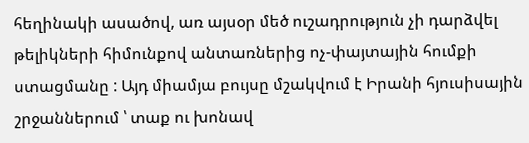հեղինակի ասածով, առ այսօր մեծ ուշադրություն չի դարձվել թելիկների հիմունքով անտառներից ոչ-փայտային հումքի ստացմանը : Այդ միամյա բույսը մշակվում է Իրանի հյուսիսային շրջաններում ՝ տաք ու խոնավ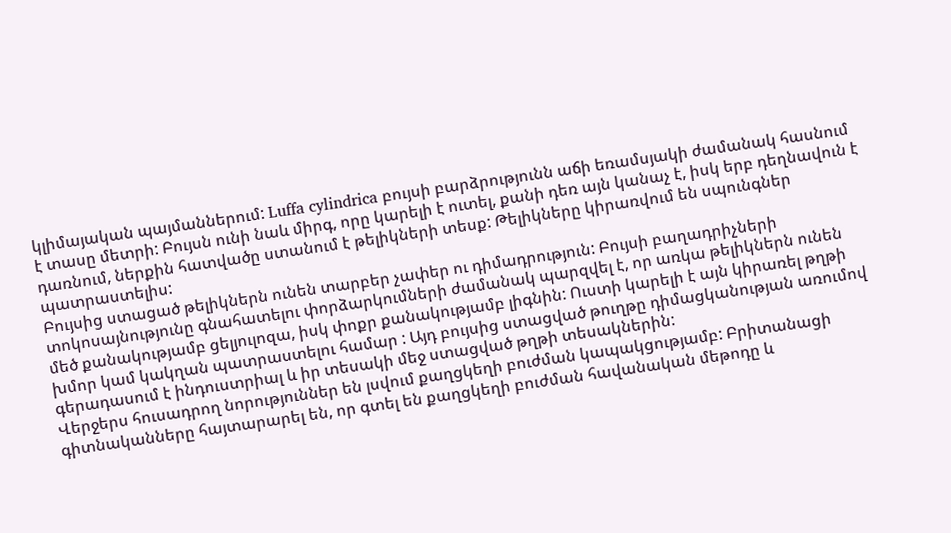կլիմայական պայմաններում: Luffa cylindrica բույսի բարձրությունն աճի եռամսյակի ժամանակ հասնում է տասը մետրի: Բույսն ունի նաև միրգ, որը կարելի է ուտել, քանի դեռ այն կանաչ է, իսկ երբ դեղնավուն է դառնում, ներքին հատվածը ստանում է թելիկների տեսք: Թելիկները կիրառվում են սպունգներ պատրաստելիս:
Բույսից ստացած թելիկներն ունեն տարբեր չափեր ու դիմադրություն: Բույսի բաղադրիչների տոկոսայնությունը գնահատելու փորձարկումների ժամանակ պարզվել է, որ առկա թելիկներն ունեն մեծ քանակությամբ ցելյուլոզա, իսկ փոքր քանակությամբ լիգնին: Ուստի կարելի է այն կիրառել թղթի խմոր կամ կակղան պատրաստելու համար : Այդ բույսից ստացված թուղթը դիմացկանության առումով գերադասում է ինդուստրիալ և իր տեսակի մեջ ստացված թղթի տեսակներին:
Վերջերս հուսադրող նորություններ են լսվում քաղցկեղի բուժման կապակցությամբ: Բրիտանացի գիտնականները հայտարարել են, որ գտել են քաղցկեղի բուժման հավանական մեթոդը և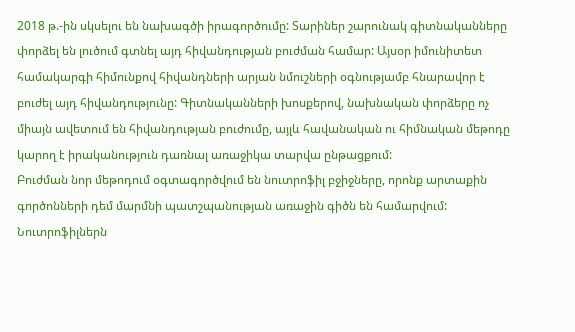2018 թ.-ին սկսելու են նախագծի իրագործումը: Տարիներ շարունակ գիտնականները փորձել են լուծում գտնել այդ հիվանդության բուժման համար: Այսօր իմունիտետ համակարգի հիմունքով հիվանդների արյան նմուշների օգնությամբ հնարավոր է բուժել այդ հիվանդությունը: Գիտնականների խոսքերով, նախնական փորձերը ոչ միայն ավետում են հիվանդության բուժումը, այլև հավանական ու հիմնական մեթոդը կարող է իրականություն դառնալ առաջիկա տարվա ընթացքում:
Բուժման նոր մեթոդում օգտագործվում են նուտրոֆիլ բջիջները, որոնք արտաքին գործոնների դեմ մարմնի պատշպանության առաջին գիծն են համարվում: Նուտրոֆիլներն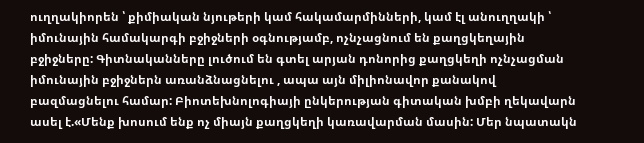ուղղակիորեն ՝ քիմիական նյութերի կամ հակամարմինների, կամ էլ անուղղակի ՝ իմունային համակարգի բջիջների օգնությամբ, ոչնչացնում են քաղցկեղային բջիջները: Գիտնականները լուծում են գտել արյան դոնորից քաղցկեղի ոչնչացման իմունային բջիջներն առանձնացնելու , ապա այն միլիոնավոր քանակով բազմացնելու համար: Բիոտեխնոլոգիայի ընկերության գիտական խմբի ղեկավարն ասել է.«Մենք խոսում ենք ոչ միայն քաղցկեղի կառավարման մասին: Մեր նպատակն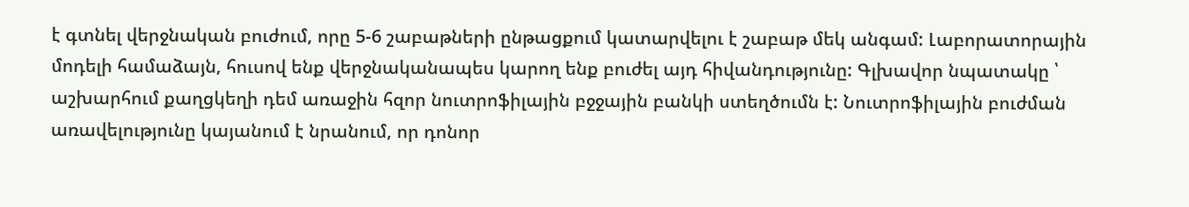է գտնել վերջնական բուժում, որը 5-6 շաբաթների ընթացքում կատարվելու է շաբաթ մեկ անգամ: Լաբորատորային մոդելի համաձայն, հուսով ենք վերջնականապես կարող ենք բուժել այդ հիվանդությունը: Գլխավոր նպատակը ՝ աշխարհում քաղցկեղի դեմ առաջին հզոր նուտրոֆիլային բջջային բանկի ստեղծումն է: Նուտրոֆիլային բուժման առավելությունը կայանում է նրանում, որ դոնոր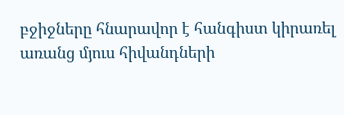բջիջները հնարավոր է հանգիստ կիրառել առանց մյուս հիվանդների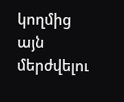կողմից այն մերժվելու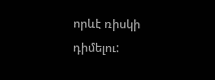որևէ ռիսկի դիմելու: